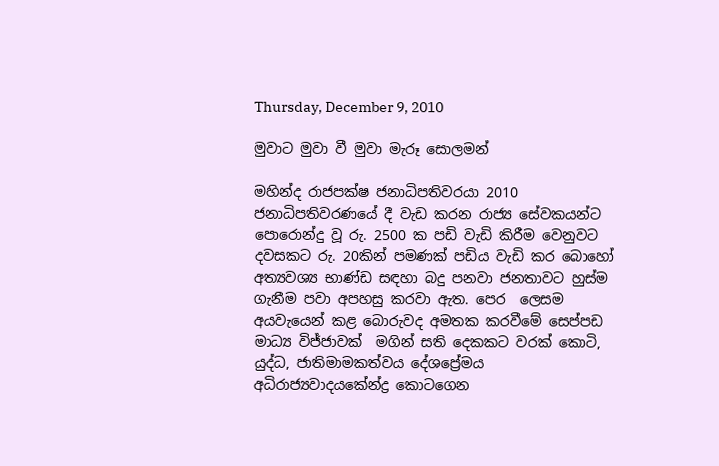Thursday, December 9, 2010

මුවාට මුවා වී මුවා මැරූ සොලමන්

මහින්ද රාජපක්ෂ ජනාධිපතිවරයා 2010  ජනාධිපතිවරණයේ දී වැඩ කරන රාජ්‍ය සේවකයන්ට පොරොන්දු වූ රු. 2500 ක පඩි වැඩි කිරීම වෙනුවට දවසකට රු. 20කින් පමණක් පඩිය වැඩි කර බොහෝ අත්‍යවශ්‍ය භාණ්ඩ සඳහා බදු පනවා ජනතාවට හුස්ම ගැනීම පවා අපහසු කරවා ඇත. පෙර  ලෙසම අයවැයෙන් කළ බොරුවද අමතක කරවීමේ සෙප්පඩ මාධ්‍ය විජ්ජාවක්  මගින් සති දෙකකට වරක් කොටි, යුද්ධ, ජාතිමාමකත්වය දේශප්‍රේමය අධිරාජ්‍යවාදයකේන්ද්‍ර කොටගෙන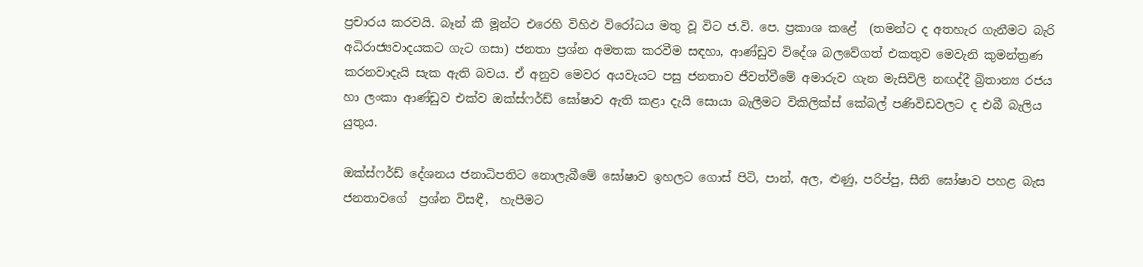ප්‍රචාරය කරවයි. බෑන් කී මූන්ට එරෙහි විහිඵ විරෝධය මතු වූ විට ජ.වි. පෙ. ප්‍රකාශ කළේ  (තමන්ට ද අතහැර ගැනීමට බැරි අධිරාජ්‍යවාදයකට ගැට ගසා) ජනතා ප්‍රශ්න අමතක කරවීම සඳහා, ආණ්ඩුව විදේශ බලවේගත් එකතුව මෙවැනි කුමන්ත්‍රණ කරනවාදැයි සැක ඇති බවය. ඒ අනුව මෙවර අයවැයට පසු ජනතාව ජීවත්වීමේ අමාරුව ගැන මැසිවිලි නඟද්දී බ්‍රිතාන්‍ය රජය හා ලංකා ආණ්ඩුව එක්ව ඔක්ස්ෆර්ඩ් ඝෝෂාව ඇති කළා දැයි සොයා බැලීමට විකිලික්ස් කේබල් පණිවිඩවලට ද එබී බැලිය යුතුය.

ඔක්ස්ෆර්ඩ් දේශනය ජනාධිපතිට නොලැබීමේ ඝෝෂාව ඉහලට ගොස් පිටි, පාන්, අල, ළුණු, පරිප්පු, සීනි ඝෝෂාව පහළ බැස ‍ ජනතාවගේ  ප්‍රශ්න විසඳී,  හැපීමට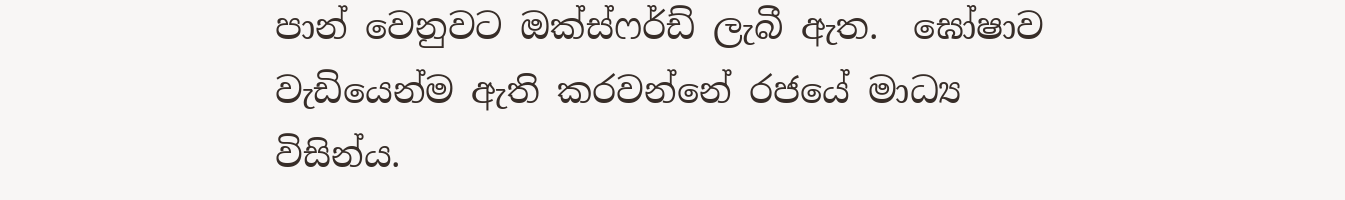පාන් වෙනුවට ඔක්ස්ෆර්ඩ් ලැබී ඇත.  ඝෝෂාව වැඩියෙන්ම ඇති කරවන්නේ රජයේ මාධ්‍ය විසින්ය.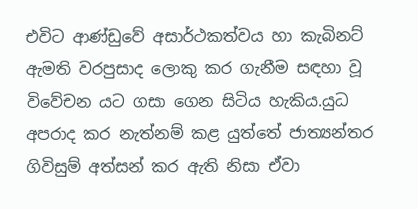එවිට ආණ්ඩුවේ අසාර්ථකත්වය හා කැබිනට් ඇමති වරපුසාද ලොකු කර ගැනීම සඳහා වූ  විවේචන යට ගසා ගෙන සිටිය හැකිය.යුධ අපරාද කර නැත්නම් කළ යුත්තේ ජාත්‍යන්තර ගිවිසුම් අත්සන් කර ඇති නිසා ඒවා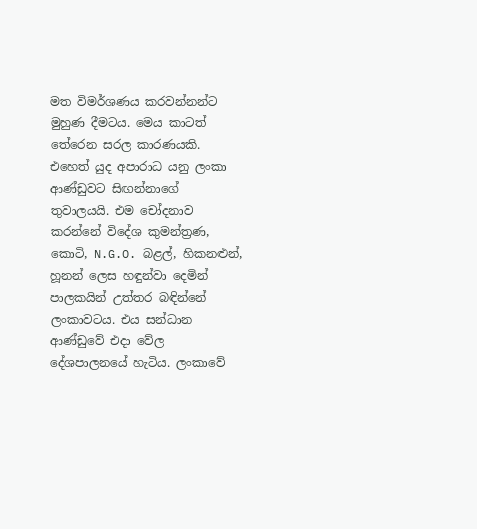මත විමර්ශණය කරවන්නන්ට මුහුණ දීමටය. මෙය කාටත් තේරෙන සරල කාරණයකි. එහෙත් යුද අපාරාධ යනු ලංකා ආණ්ඩුවට සිඟන්නාගේ තුවාලයයි. එම චෝදනාව කරන්නේ විදේශ කුමන්ත්‍රණ, කොටි, N.G.O. බළල්, හිකනළුන්, හූනන් ලෙස හඳුන්වා දෙමින් පාලකයින් උත්තර බඳින්නේ ලංකාවටය. එය සන්ධාන ආණ්ඩුවේ එදා වේල දේශපාලනයේ හැටිය. ලංකාවේ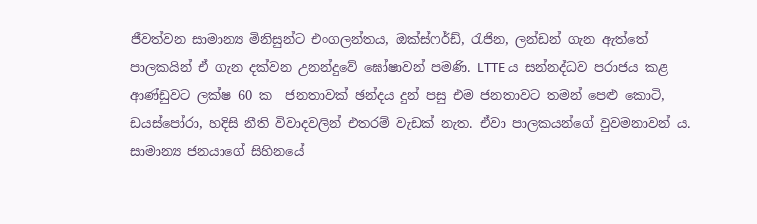ජීවත්වන සාමාන්‍ය මිනිසුන්ට එංගලන්තය, ඔක්ස්ෆර්ඩ්, රැජින, ලන්ඩන් ගැන ඇත්තේ පාලකයින් ඒ ගැන දක්වන උනන්දුවේ ඝෝෂාවන් පමණි. LTTE ය සන්නද්ධව පරාජය කළ ආණ්ඩුවට ලක්ෂ 60 ක  ජනතාවක් ඡන්දය දුන් පසු එම ජනතාවට තමන් පෙළු කොටි, ඩයස්පෝරා, හදිසි නීති විවාදවලින් එතරම් වැඩක් නැත. ඒවා පාලකයන්ගේ වුවමනාවන් ය. සාමාන්‍ය ජනයාගේ සිහිනයේ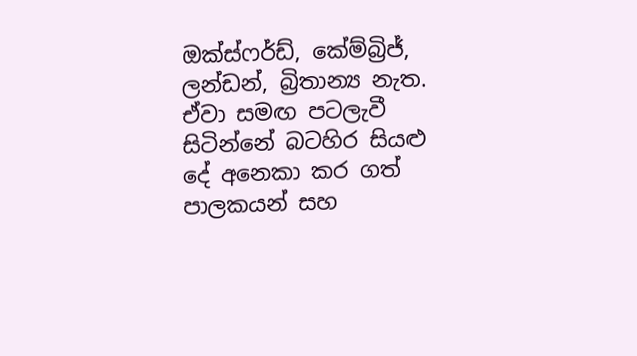ඔක්ස්ෆර්ඩ්, කේම්බ්‍රිජ්, ලන්ඩන්, බ්‍රිතාන්‍ය නැත. ඒවා සමඟ පටලැවී සිටින්නේ බටහිර සියළු දේ අනෙකා කර ගත් පාලකයන් සහ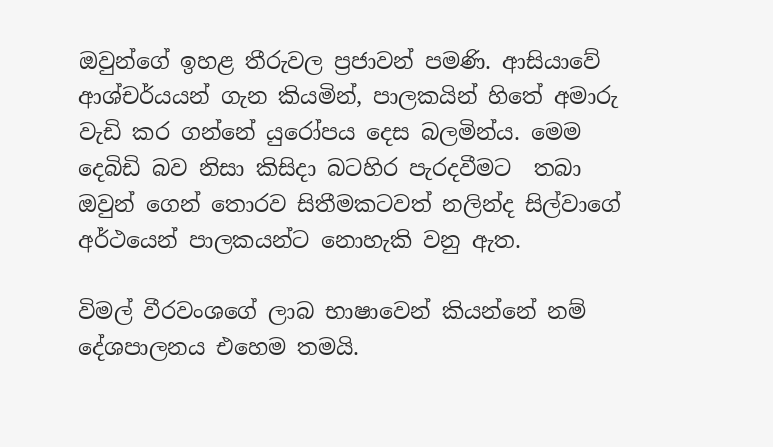ඔවුන්ගේ ඉහළ තීරුවල ප්‍රජාවන් පමණි. ආසියාවේ ආශ්චර්යයන් ගැන කියමින්, පාලකයින් හිතේ අමාරු වැඩි කර ගන්නේ යුරෝපය දෙස බලමින්ය. මෙම දෙබිඩි බව නිසා කිසිදා බටහිර පැරදවීමට  තබා ඔවුන් ගෙන් තොරව සිතීමකටවත් නලින්ද සිල්වාගේ අර්ථයෙන් පාලකයන්ට නොහැකි වනු ඇත.

විමල් වීරවංශගේ ලාබ භාෂාවෙන් කියන්නේ නම් දේශපාලනය එහෙම තමයි.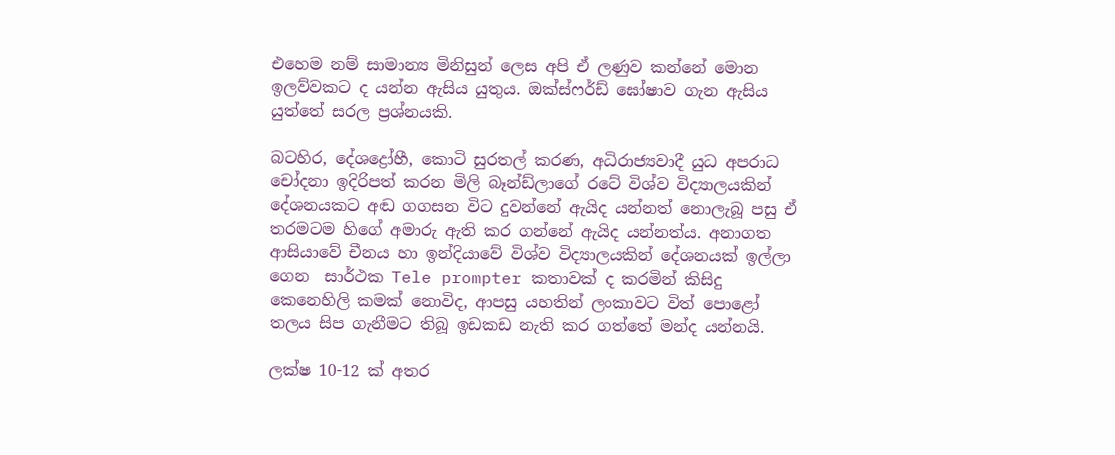එහෙම නම් සාමාන්‍ය මිනිසුන් ලෙස අපි ඒ ලණුව කන්නේ මොන ඉලව්වකට ද යන්න ඇසිය යුතුය. ඔක්ස්ෆර්ඩ් ඝෝෂාව ගැන ඇසිය යුත්තේ සරල ප්‍රශ්නයකි.

බටහිර, දේශද්‍රෝහී, කොටි සුරතල් කරණ, අධිරාජ්‍යවාදී යුධ අපරාධ චෝදනා ඉදිරිපත් කරන මිලි බෑන්ඩ්ලාගේ රටේ විශ්ව විද්‍යාලයකින් දේශනයකට අඬ ගගසන විට දුවන්නේ ඇයිද යන්නත් නොලැබූ පසු ඒ තරමටම හිගේ අමාරු ඇති කර ගන්නේ ඇයිද යන්නත්ය. අනාගත ආසියාවේ චීනය හා ඉන්දියාවේ විශ්ව විද්‍යාලයකින් දේශනයක් ඉල්ලා ගෙන  සාර්ථක Tele prompter කතාවක් ද කරමින් කිසිදු කෙනෙහිලි කමක් නොවිද, ආපසු යහතින් ලංකාවට විත් පොළෝ තලය සිප ගැනීමට තිබූ ඉඩකඩ නැති කර ගත්තේ මන්ද යන්නයි.

ලක්ෂ 10-12 ක් අතර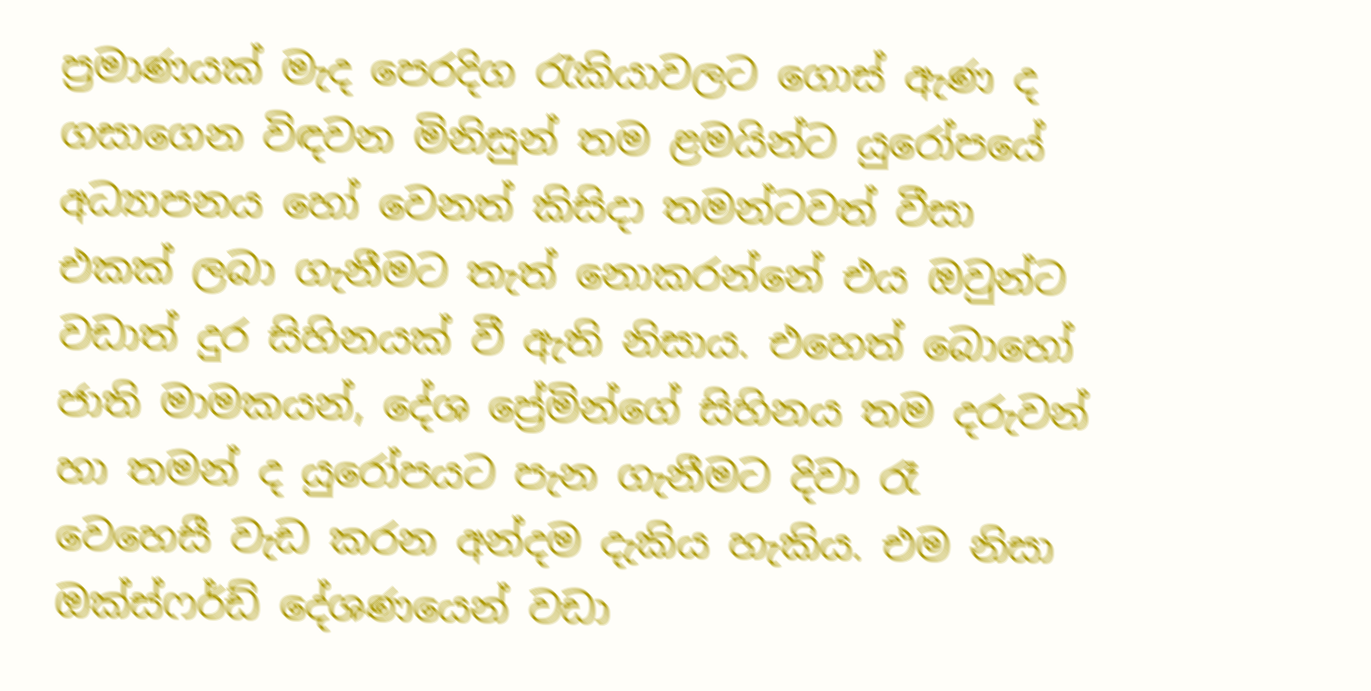ප්‍රමාණයක් මැද පෙරදිග රැකියාවලට ගොස් ඇණ ද ගසාගෙන විඳවන මිනිසුන් තම ළමයින්ට යුරෝපයේ අධ්‍යාපනය හෝ වෙනත් කිසිදා තමන්ටවත් වීසා එකක් ලබා ගැනීමට තැත් නොකරන්නේ එය ඔවුන්ට වඩාත් දුර සිහිනයක් වී ඇති නිසාය. එහෙත් බොහෝ ජාති මාමකයන්, දේශ ප්‍රේමින්ගේ සිහිනය තම දරුවන් හා තමන් ද යුරෝපය‍ට ‍පැන ගැනීමට දිවා රෑ වෙහෙසී වැඩ කරන අන්දම දැකිය හැකිය. එම නිසා ඔක්ස්ෆර්ඩ් දේශණයෙන් වඩා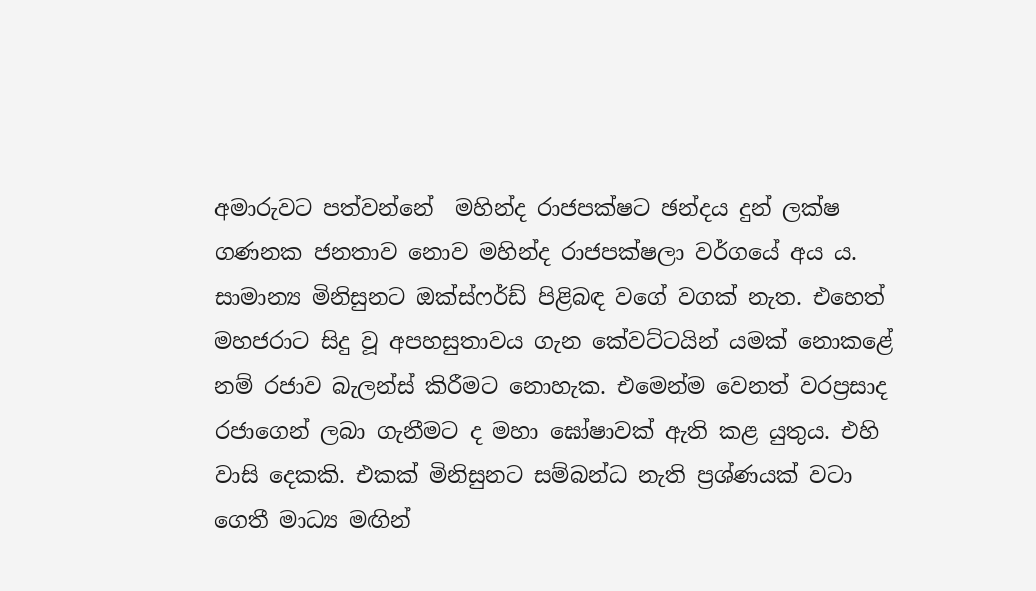අමාරුවට පත්වන්නේ  මහින්ද රාජපක්ෂට ඡන්දය දුන් ලක්ෂ ගණනක ජනතාව නොව මහින්ද රාජපක්ෂලා වර්ගයේ අය ය. සාමාන්‍ය මිනිසුනට ඔක්ස්ෆර්ඩ් පිළිබඳ වගේ වගක් නැත. එහෙත් මහජරාට සිදු වූ අපහසුතාවය ගැන කේවට්ටයින් යමක් නොකළේ නම් රජාව බැලන්ස් කිරීමට නොහැක. එමෙන්ම වෙනත් වරප්‍රසාද රජා‍ගෙන් ලබා ගැනීමට ද මහා ඝෝෂාවක් ඇති කළ යුතුය. එහි වාසි දෙකකි. එකක් මිනිසුනට සම්බන්ධ නැති ප්‍රශ්ණයක් වටා ගෙතී මාධ්‍ය මඟින්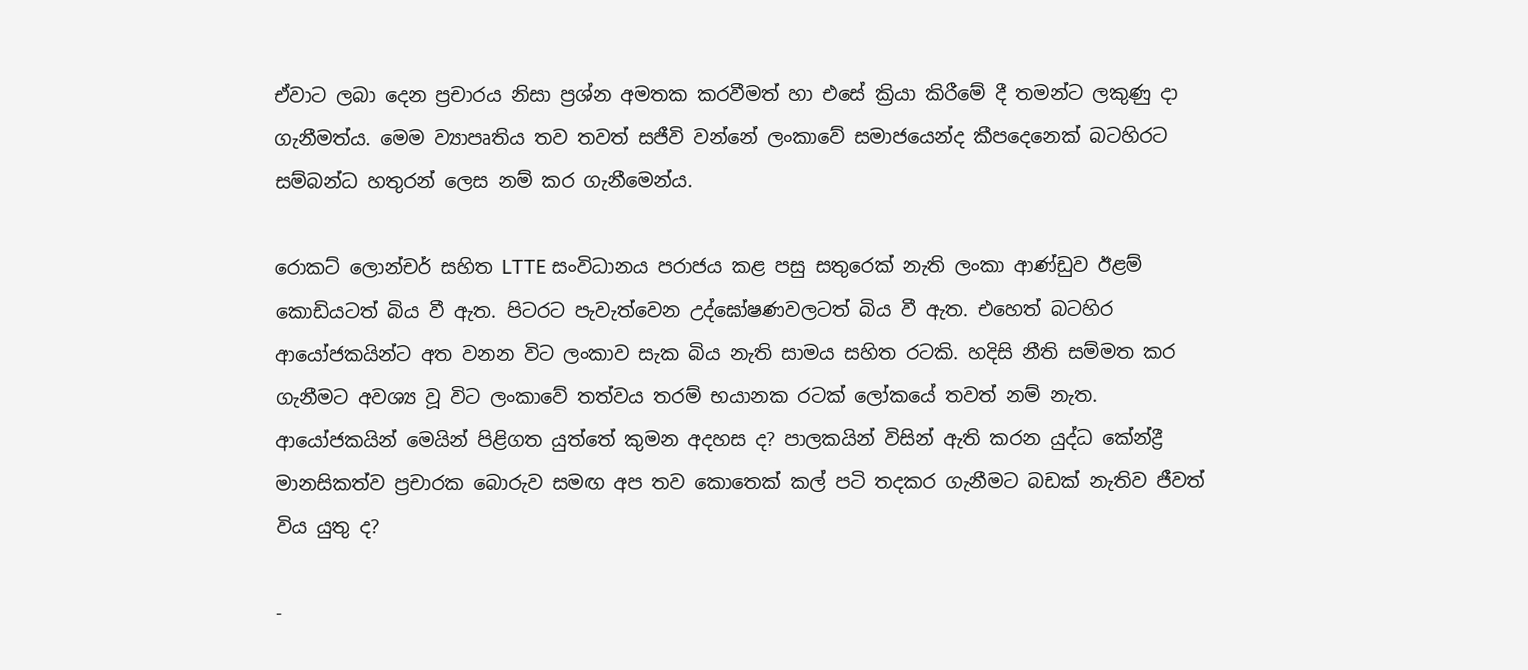ඒවාට ලබා දෙන ප්‍රචාරය නිසා ප්‍රශ්න අමතක කරවීමත් හා එසේ ක්‍රියා කිරීමේ දී තමන්ට ලකුණු දා ගැනීමත්ය. මෙම ව්‍යාපෘතිය තව තවත් සජීවි වන්නේ ලංකාවේ සමාජයෙන්ද කීපදෙනෙක් බටහිරට සම්බන්ධ හතුරන් ලෙස නම් කර ගැනීමෙන්ය.

රොකට් ලොන්චර් සහිත LTTE සංවිධානය පරාජය කළ පසු සතුරෙක් නැති ලංකා ආණ්ඩුව ඊළම් කොඩියටත් බිය වී ඇත. පිටරට පැවැත්වෙන උද්‍ඝෝෂණවලටත් බිය වී ඇත. එහෙත් බටහිර ආයෝජකයින්ට අත වනන විට ලංකාව සැක බිය නැති සාමය සහිත රටකි. හදිසි නීති සම්මත කර ගැනීමට අවශ්‍ය වූ විට ලංකාවේ තත්වය තරම් භයානක රටක් ලෝකයේ තවත් නම් නැත. ආයෝජකයින් මෙයින් පිළිගත යුත්තේ කුමන අදහස ද? පාලකයින් විසින් ඇති කරන යුද්ධ කේන්ද්‍රී මානසිකත්ව ප්‍රචාරක බොරුව සමඟ අප තව කොතෙක් කල් පටි තදකර ගැනීමට බඩක් නැතිව ජීවත් විය යුතු ද?

-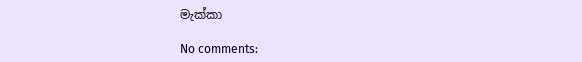මැක්කා

No comments: